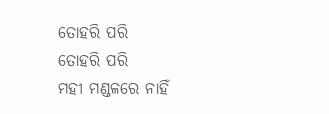ତୋହରି ପରି
ତୋହରି ପରି
ମହୀ ମଣ୍ଡଳରେ ନାହିଁ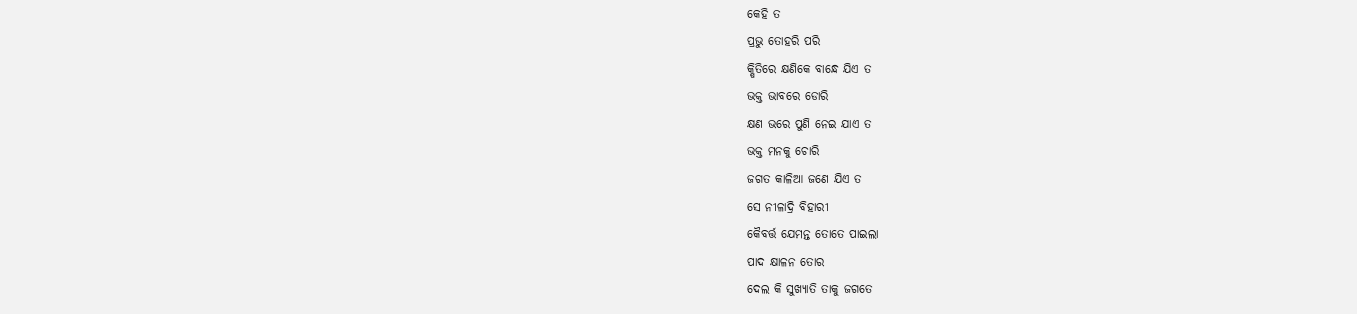କେହି ତ
ପ୍ରଭୁ ତୋହରି ପରି
କ୍ଷିତିରେ କ୍ଷଣିକେ ବାନ୍ଧେ ଯିଏ ତ
ଭକ୍ତ ଭାବରେ ଡୋରି
କ୍ଷଣ ଭରେ ପୁଣି ନେଇ ଯାଏ ତ
ଭକ୍ତ ମନକୁ ଚୋରି
ଜଗତ କାଳିଆ ଜଣେ ଯିଏ ତ
ସେ ନୀଳାଦ୍ରି ବିହାରୀ
କୈବର୍ତ୍ତ ଯେମନ୍ତ ତୋତେ ପାଇଲା
ପାଦ କ୍ଷାଳନ ତୋର
ଦେଲ କି ସୁଖ୍ୟାତି ତାକୁ ଜଗତେ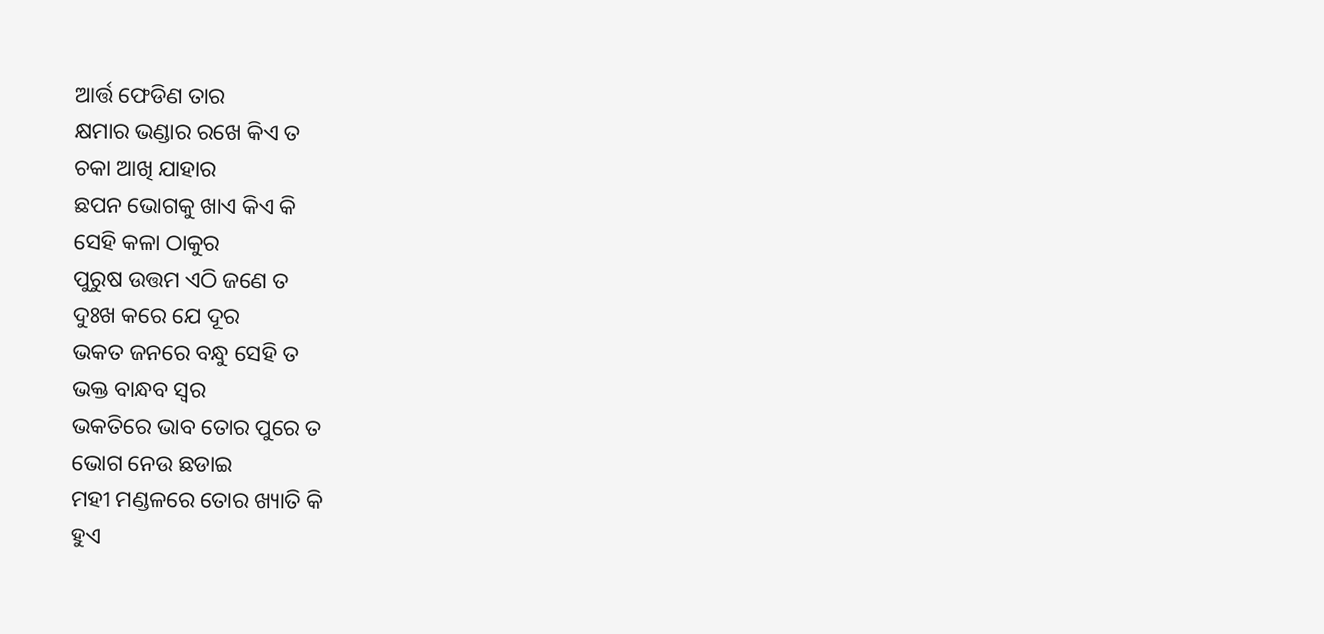ଆର୍ତ୍ତ ଫେଡିଣ ତାର
କ୍ଷମାର ଭଣ୍ଡାର ରଖେ କିଏ ତ
ଚକା ଆଖି ଯାହାର
ଛପନ ଭୋଗକୁ ଖାଏ କିଏ କି
ସେହି କଳା ଠାକୁର
ପୁରୁଷ ଉତ୍ତମ ଏଠି ଜଣେ ତ
ଦୁଃଖ କରେ ଯେ ଦୂର
ଭକତ ଜନରେ ବନ୍ଧୁ ସେହି ତ
ଭକ୍ତ ବାନ୍ଧବ ସ୍ଵର
ଭକତିରେ ଭାବ ତୋର ପୁରେ ତ
ଭୋଗ ନେଉ ଛଡାଇ
ମହୀ ମଣ୍ଡଳରେ ତୋର ଖ୍ୟାତି କି
ହୁଏ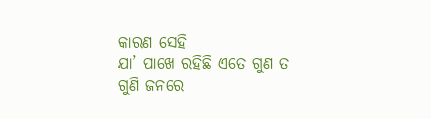କାରଣ ସେହି
ଯା’ ପାଖେ ରହିଛି ଏତେ ଗୁଣ ତ
ଗୁଣି ଜନରେ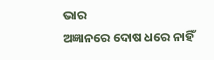ଭାର
ଅଜ୍ଞାନରେ ଦୋଷ ଧରେ ନାହିଁ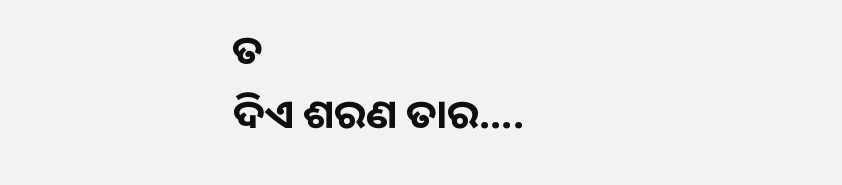ତ
ଦିଏ ଶରଣ ତାର....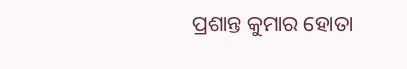ପ୍ରଶାନ୍ତ କୁମାର ହୋତା